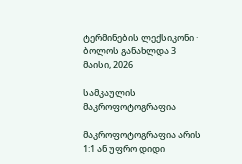ტერმინების ლექსიკონი · ბოლოს განახლდა 3 მაისი, 2026

სამკაულის მაკროფოტოგრაფია

მაკროფოტოგრაფია არის 1:1 ან უფრო დიდი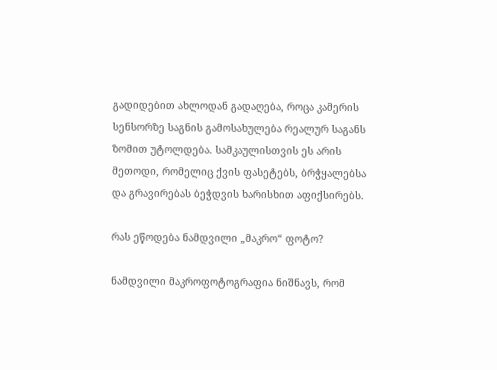გადიდებით ახლოდან გადაღება, როცა კამერის სენსორზე საგნის გამოსახულება რეალურ საგანს ზომით უტოლდება. სამკაულისთვის ეს არის მეთოდი, რომელიც ქვის ფასეტებს, ბრჭყალებსა და გრავირებას ბეჭდვის ხარისხით აფიქსირებს.

რას ეწოდება ნამდვილი „მაკრო“ ფოტო?

ნამდვილი მაკროფოტოგრაფია ნიშნავს, რომ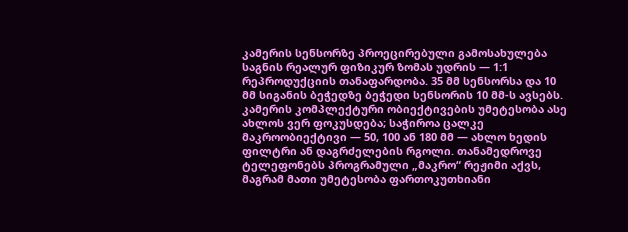კამერის სენსორზე პროეცირებული გამოსახულება საგნის რეალურ ფიზიკურ ზომას უდრის — 1:1 რეპროდუქციის თანაფარდობა. 35 მმ სენსორსა და 10 მმ სიგანის ბეჭედზე ბეჭედი სენსორის 10 მმ-ს ავსებს. კამერის კომპლექტური ობიექტივების უმეტესობა ასე ახლოს ვერ ფოკუსდება; საჭიროა ცალკე მაკროობიექტივი — 50, 100 ან 180 მმ — ახლო ხედის ფილტრი ან დაგრძელების რგოლი. თანამედროვე ტელეფონებს პროგრამული „მაკრო“ რეჟიმი აქვს, მაგრამ მათი უმეტესობა ფართოკუთხიანი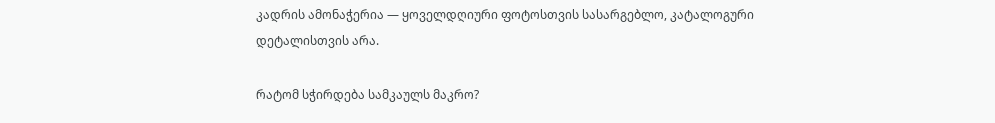კადრის ამონაჭერია — ყოველდღიური ფოტოსთვის სასარგებლო, კატალოგური დეტალისთვის არა.

რატომ სჭირდება სამკაულს მაკრო?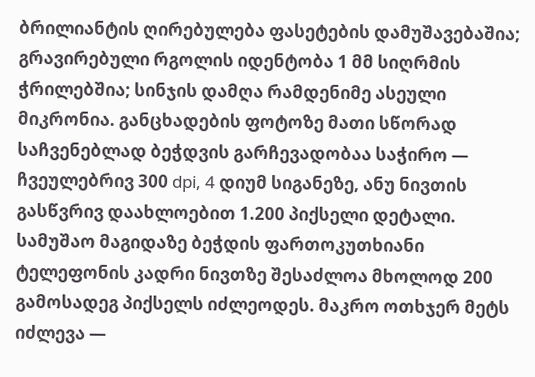ბრილიანტის ღირებულება ფასეტების დამუშავებაშია; გრავირებული რგოლის იდენტობა 1 მმ სიღრმის ჭრილებშია; სინჯის დამღა რამდენიმე ასეული მიკრონია. განცხადების ფოტოზე მათი სწორად საჩვენებლად ბეჭდვის გარჩევადობაა საჭირო — ჩვეულებრივ 300 dpi, 4 დიუმ სიგანეზე, ანუ ნივთის გასწვრივ დაახლოებით 1.200 პიქსელი დეტალი. სამუშაო მაგიდაზე ბეჭდის ფართოკუთხიანი ტელეფონის კადრი ნივთზე შესაძლოა მხოლოდ 200 გამოსადეგ პიქსელს იძლეოდეს. მაკრო ოთხჯერ მეტს იძლევა —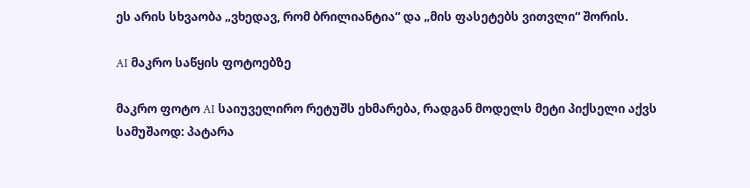ეს არის სხვაობა „ვხედავ, რომ ბრილიანტია“ და „მის ფასეტებს ვითვლი“ შორის.

AI მაკრო საწყის ფოტოებზე

მაკრო ფოტო AI საიუველირო რეტუშს ეხმარება, რადგან მოდელს მეტი პიქსელი აქვს სამუშაოდ: პატარა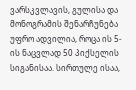ვარსკვლავის, გულისა და მონოგრამის შენარჩუნება უფრო ადვილია, როცა ის 5-ის ნაცვლად 50 პიქსელის სიგანისაა. სირთულე ისაა,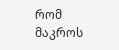რომ მაკროს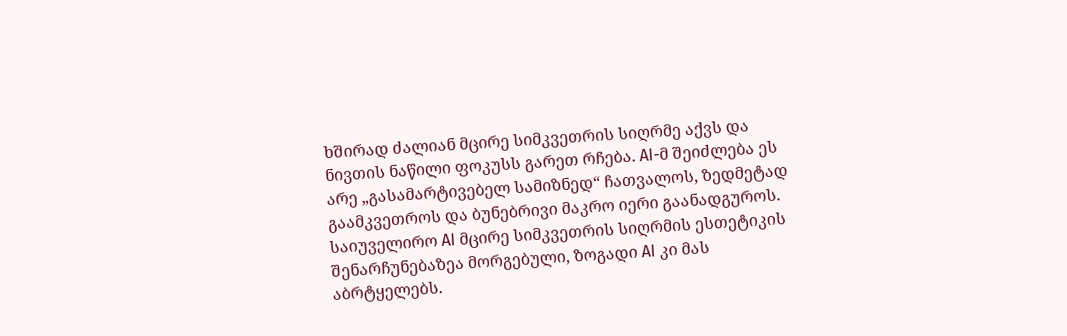ხშირად ძალიან მცირე სიმკვეთრის სიღრმე აქვს და ნივთის ნაწილი ფოკუსს გარეთ რჩება. AI-მ შეიძლება ეს არე „გასამარტივებელ სამიზნედ“ ჩათვალოს, ზედმეტად გაამკვეთროს და ბუნებრივი მაკრო იერი გაანადგუროს. საიუველირო AI მცირე სიმკვეთრის სიღრმის ესთეტიკის შენარჩუნებაზეა მორგებული, ზოგადი AI კი მას აბრტყელებს.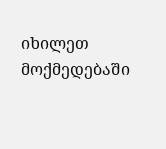იხილეთ მოქმედებაში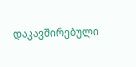დაკავშირებული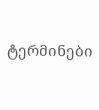ტერმინები